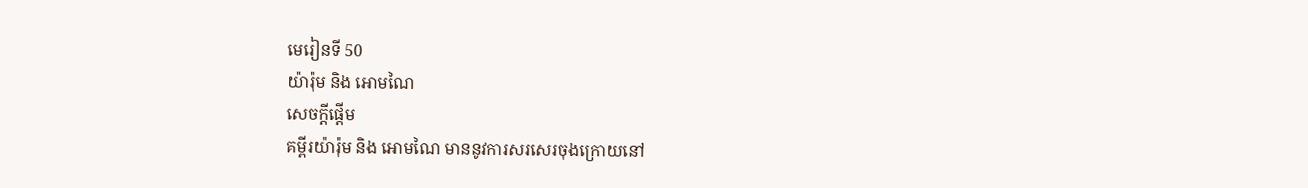មេរៀនទី 50
យ៉ារ៉ុម និង អោមណៃ
សេចក្តីផ្ដើម
គម្ពីរយ៉ារ៉ុម និង អោមណៃ មាននូវការសរសេរចុងក្រោយនៅ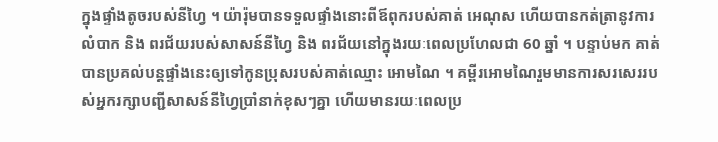ក្នុងផ្ទាំងតូចរបស់នីហ្វៃ ។ យ៉ារ៉ុមបានទទួលផ្ទាំងនោះពីឪពុករបស់គាត់ អេណុស ហើយបានកត់ត្រានូវការលំបាក និង ពរជ័យរបស់សាសន៍នីហ្វៃ និង ពរជ័យនៅក្នុងរយៈពេលប្រហែលជា 60 ឆ្នាំ ។ បន្ទាប់មក គាត់បានប្រគល់បន្ដផ្ទាំងនេះឲ្យទៅកូនប្រុសរបស់គាត់ឈ្មោះ អោមណៃ ។ គម្ពីរអោមណៃរួមមានការសរសេររបស់អ្នករក្សាបញ្ជីសាសន៍នីហ្វៃប្រាំនាក់ខុសៗគ្នា ហើយមានរយៈពេលប្រ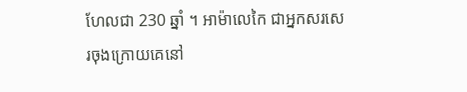ហែលជា 230 ឆ្នាំ ។ អាម៉ាលេកៃ ជាអ្នកសរសេរចុងក្រោយគេនៅ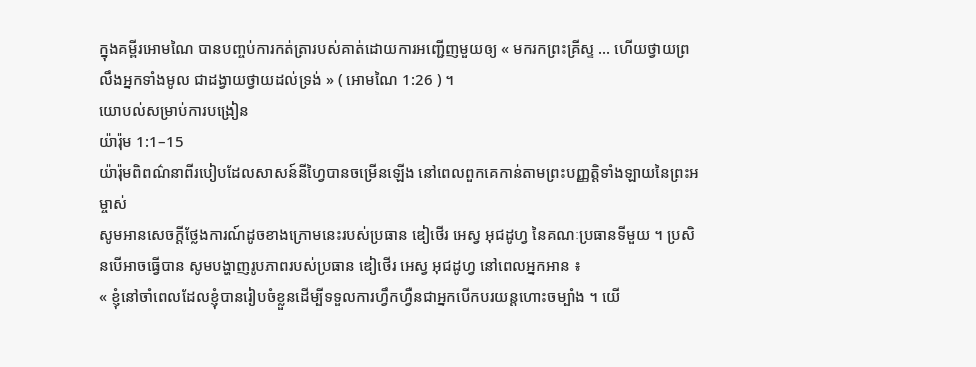ក្នុងគម្ពីរអោមណៃ បានបញ្ចប់ការកត់ត្រារបស់គាត់ដោយការអញ្ជើញមួយឲ្យ « មករកព្រះគ្រីស្ទ … ហើយថ្វាយព្រលឹងអ្នកទាំងមូល ជាដង្វាយថ្វាយដល់ទ្រង់ » ( អោមណៃ 1:26 ) ។
យោបល់សម្រាប់ការបង្រៀន
យ៉ារ៉ុម 1:1–15
យ៉ារ៉ុមពិពណ៌នាពីរបៀបដែលសាសន៍នីហ្វៃបានចម្រើនឡើង នៅពេលពួកគេកាន់តាមព្រះបញ្ញត្តិទាំងឡាយនៃព្រះអម្ចាស់
សូមអានសេចក្ដីថ្លែងការណ៍ដូចខាងក្រោមនេះរបស់ប្រធាន ឌៀថើរ អេស្វ អុជដូហ្វ នៃគណៈប្រធានទីមួយ ។ ប្រសិនបើអាចធ្វើបាន សូមបង្ហាញរូបភាពរបស់ប្រធាន ឌៀថើរ អេស្វ អុជដូហ្វ នៅពេលអ្នកអាន ៖
« ខ្ញុំនៅចាំពេលដែលខ្ញុំបានរៀបចំខ្លួនដើម្បីទទួលការហ្វឹកហ្វឺនជាអ្នកបើកបរយន្ដហោះចម្បាំង ។ យើ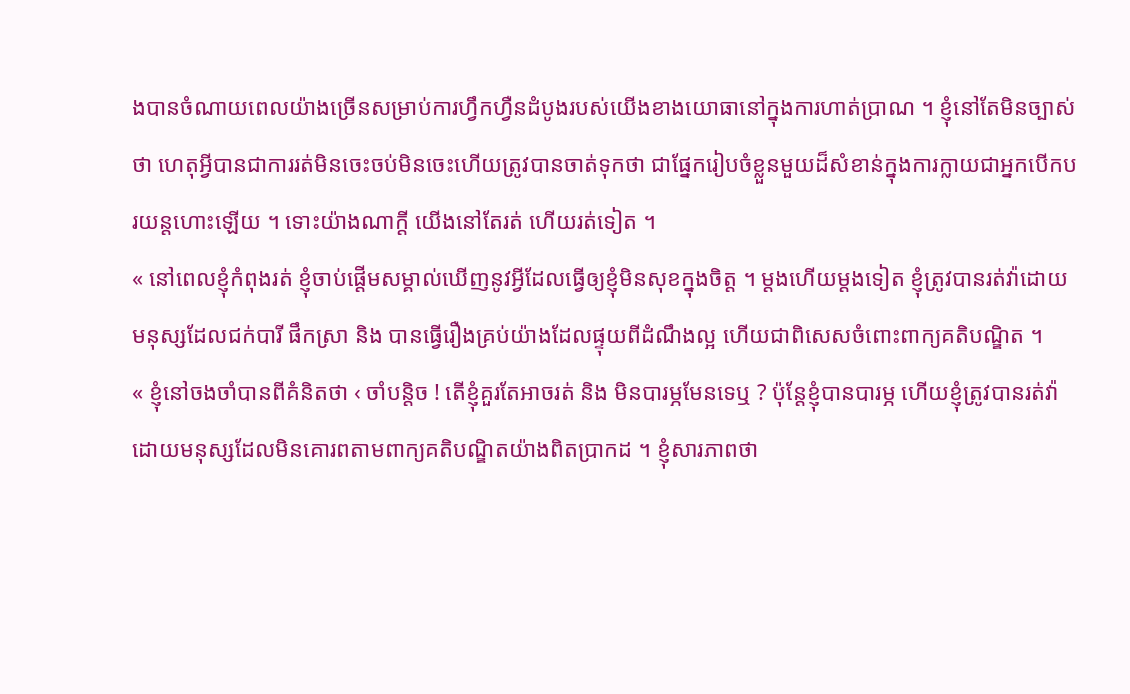ងបានចំណាយពេលយ៉ាងច្រើនសម្រាប់ការហ្វឹកហ្វឺនដំបូងរបស់យើងខាងយោធានៅក្នុងការហាត់ប្រាណ ។ ខ្ញុំនៅតែមិនច្បាស់ថា ហេតុអ្វីបានជាការរត់មិនចេះចប់មិនចេះហើយត្រូវបានចាត់ទុកថា ជាផ្នែករៀបចំខ្លួនមួយដ៏សំខាន់ក្នុងការក្លាយជាអ្នកបើកបរយន្ដហោះឡើយ ។ ទោះយ៉ាងណាក្ដី យើងនៅតែរត់ ហើយរត់ទៀត ។
« នៅពេលខ្ញុំកំពុងរត់ ខ្ញុំចាប់ផ្ដើមសម្គាល់ឃើញនូវអ្វីដែលធ្វើឲ្យខ្ញុំមិនសុខក្នុងចិត្ត ។ ម្ដងហើយម្ដងទៀត ខ្ញុំត្រូវបានរត់វ៉ាដោយមនុស្សដែលជក់បារី ផឹកស្រា និង បានធ្វើរឿងគ្រប់យ៉ាងដែលផ្ទុយពីដំណឹងល្អ ហើយជាពិសេសចំពោះពាក្យគតិបណ្ឌិត ។
« ខ្ញុំនៅចងចាំបានពីគំនិតថា ‹ ចាំបន្ដិច ! តើខ្ញុំគួរតែអាចរត់ និង មិនបារម្ភមែនទេឬ ? ប៉ុន្ដែខ្ញុំបានបារម្ភ ហើយខ្ញុំត្រូវបានរត់វ៉ា ដោយមនុស្សដែលមិនគោរពតាមពាក្យគតិបណ្ឌិតយ៉ាងពិតប្រាកដ ។ ខ្ញុំសារភាពថា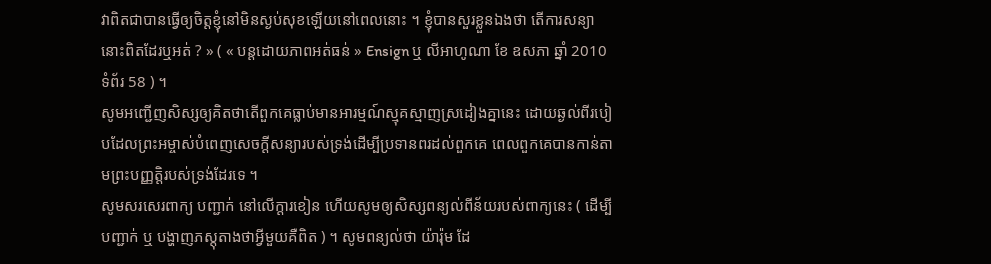វាពិតជាបានធ្វើឲ្យចិត្តខ្ញុំនៅមិនស្ងប់សុខឡើយនៅពេលនោះ ។ ខ្ញុំបានសួរខ្លួនឯងថា តើការសន្យានោះពិតដែរឬអត់ ? » ( « បន្ដដោយភាពអត់ធន់ » Ensign ឬ លីអាហូណា ខែ ឧសភា ឆ្នាំ 2010 ទំព័រ 58 ) ។
សូមអញ្ជើញសិស្សឲ្យគិតថាតើពួកគេធ្លាប់មានអារម្មណ៍ស្មុគស្មាញស្រដៀងគ្នានេះ ដោយឆ្ងល់ពីរបៀបដែលព្រះអម្ចាស់បំពេញសេចក្ដីសន្យារបស់ទ្រង់ដើម្បីប្រទានពរដល់ពួកគេ ពេលពួកគេបានកាន់តាមព្រះបញ្ញត្តិរបស់ទ្រង់ដែរទេ ។
សូមសរសេរពាក្យ បញ្ជាក់ នៅលើក្ដារខៀន ហើយសូមឲ្យសិស្សពន្យល់ពីន័យរបស់ពាក្យនេះ ( ដើម្បីបញ្ជាក់ ឬ បង្ហាញភស្ដុតាងថាអ្វីមួយគឺពិត ) ។ សូមពន្យល់ថា យ៉ារ៉ុម ដែ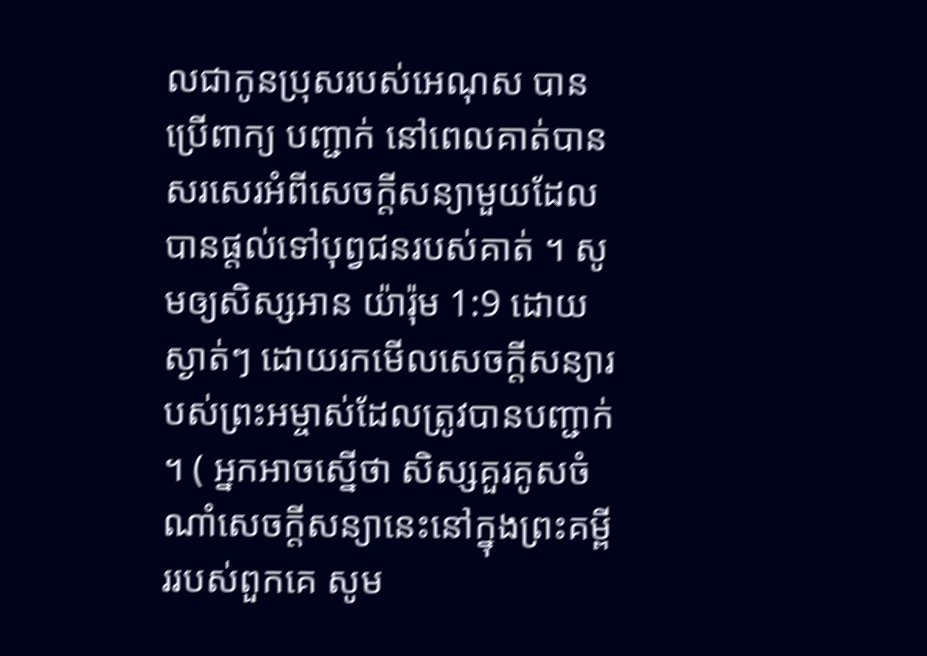លជាកូនប្រុសរបស់អេណុស បានប្រើពាក្យ បញ្ជាក់ នៅពេលគាត់បានសរសេរអំពីសេចក្ដីសន្យាមួយដែលបានផ្ដល់ទៅបុព្វជនរបស់គាត់ ។ សូមឲ្យសិស្សអាន យ៉ារ៉ុម 1:9 ដោយស្ងាត់ៗ ដោយរកមើលសេចក្ដីសន្យារបស់ព្រះអម្ចាស់ដែលត្រូវបានបញ្ជាក់ ។ ( អ្នកអាចស្នើថា សិស្សគួរគូសចំណាំសេចក្ដីសន្យានេះនៅក្នុងព្រះគម្ពីររបស់ពួកគេ សូម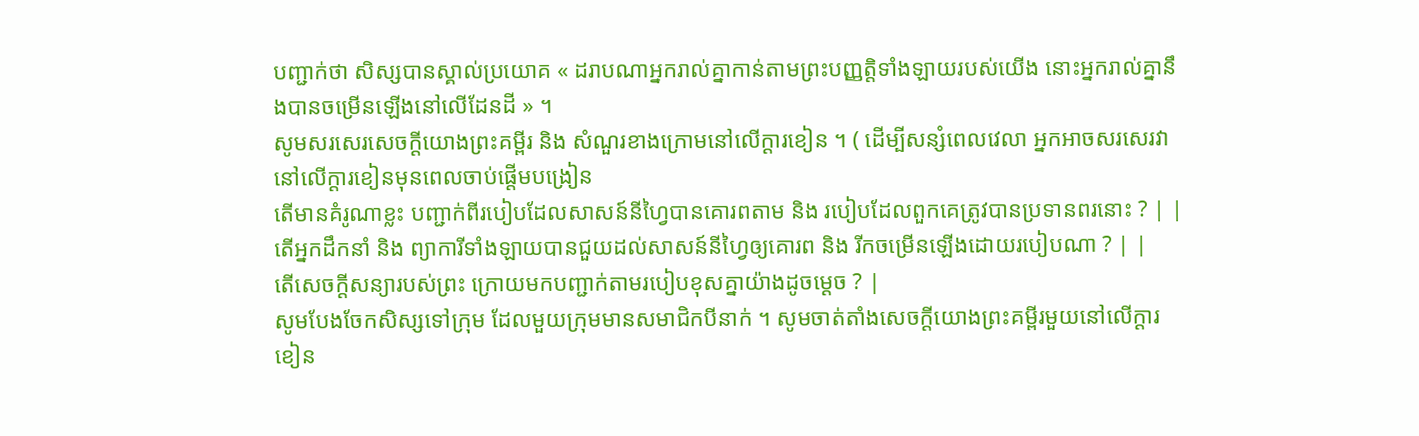បញ្ជាក់ថា សិស្សបានស្គាល់ប្រយោគ « ដរាបណាអ្នករាល់គ្នាកាន់តាមព្រះបញ្ញតិ្តទាំងឡាយរបស់យើង នោះអ្នករាល់គ្នានឹងបានចម្រើនឡើងនៅលើដែនដី » ។
សូមសរសេរសេចក្ដីយោងព្រះគម្ពីរ និង សំណួរខាងក្រោមនៅលើក្ដារខៀន ។ ( ដើម្បីសន្សំពេលវេលា អ្នកអាចសរសេរវានៅលើក្ដារខៀនមុនពេលចាប់ផ្ដើមបង្រៀន
តើមានគំរូណាខ្លះ បញ្ជាក់ពីរបៀបដែលសាសន៍នីហ្វៃបានគោរពតាម និង របៀបដែលពួកគេត្រូវបានប្រទានពរនោះ ? | |
តើអ្នកដឹកនាំ និង ព្យាការីទាំងឡាយបានជួយដល់សាសន៍នីហ្វៃឲ្យគោរព និង រីកចម្រើនឡើងដោយរបៀបណា ? | |
តើសេចក្ដីសន្យារបស់ព្រះ ក្រោយមកបញ្ជាក់តាមរបៀបខុសគ្នាយ៉ាងដូចម្ដេច ? |
សូមបែងចែកសិស្សទៅក្រុម ដែលមួយក្រុមមានសមាជិកបីនាក់ ។ សូមចាត់តាំងសេចក្ដីយោងព្រះគម្ពីរមួយនៅលើក្ដារខៀន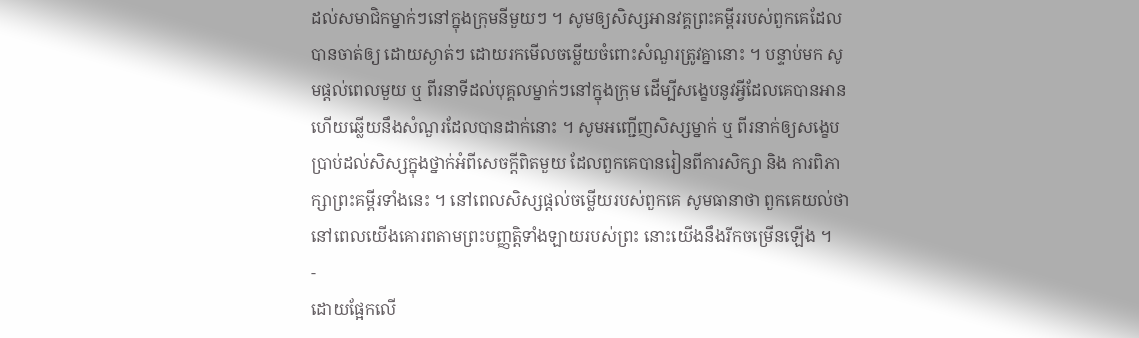ដល់សមាជិកម្នាក់ៗនៅក្នុងក្រុមនីមួយៗ ។ សូមឲ្យសិស្សអានវគ្គព្រះគម្ពីររបស់ពួកគេដែលបានចាត់ឲ្យ ដោយស្ងាត់ៗ ដោយរកមើលចម្លើយចំពោះសំណួរត្រូវគ្នានោះ ។ បន្ទាប់មក សូមផ្ដល់ពេលមួយ ឬ ពីរនាទីដល់បុគ្គលម្នាក់ៗនៅក្នុងក្រុម ដើម្បីសង្ខេបនូវអ្វីដែលគេបានអាន ហើយឆ្លើយនឹងសំណួរដែលបានដាក់នោះ ។ សូមអញ្ជើញសិស្សម្នាក់ ឬ ពីរនាក់ឲ្យសង្ខេបប្រាប់ដល់សិស្សក្នុងថ្នាក់អំពីសេចក្ដីពិតមួយ ដែលពួកគេបានរៀនពីការសិក្សា និង ការពិភាក្សាព្រះគម្ពីរទាំងនេះ ។ នៅពេលសិស្សផ្ដល់ចម្លើយរបស់ពួកគេ សូមធានាថា ពួកគេយល់ថា នៅពេលយើងគោរពតាមព្រះបញ្ញត្តិទាំងឡាយរបស់ព្រះ នោះយើងនឹងរីកចម្រើនឡើង ។
-
ដោយផ្អែកលើ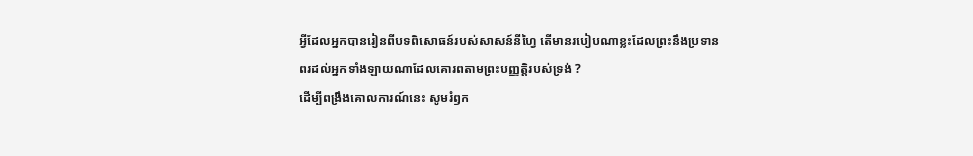អ្វីដែលអ្នកបានរៀនពីបទពិសោធន៍របស់សាសន៍នីហ្វៃ តើមានរបៀបណាខ្លះដែលព្រះនឹងប្រទានពរដល់អ្នកទាំងឡាយណាដែលគោរពតាមព្រះបញ្ញត្តិរបស់ទ្រង់ ?
ដើម្បីពង្រឹងគោលការណ៍នេះ សូមរំឭក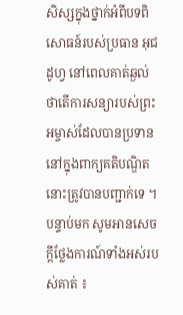សិស្សក្នុងថ្នាក់អំពីបទពិសោធន៍របស់ប្រធាន អុជដូហ្វ នៅពេលគាត់ឆ្ងល់ថាតើការសន្យារបស់ព្រះអម្ចាស់ដែលបានប្រទាននៅក្នុងពាក្យគតិបណ្ឌិតនោះត្រូវបានបញ្ជាក់ទេ ។ បន្ទាប់មក សូមអានសេចក្ដីថ្លែងការណ៍ទាំងអស់របស់គាត់ ៖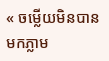« ចម្លើយមិនបានមកភ្លាម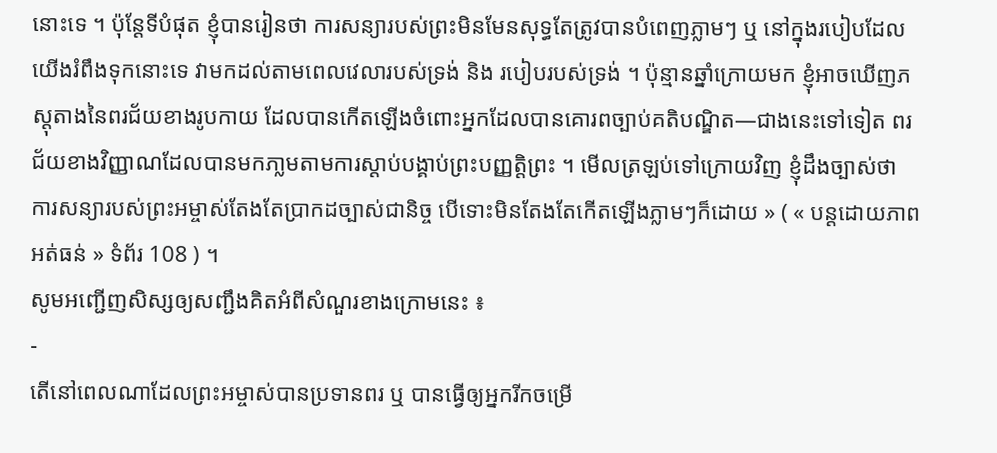នោះទេ ។ ប៉ុន្ដែទីបំផុត ខ្ញុំបានរៀនថា ការសន្យារបស់ព្រះមិនមែនសុទ្ធតែត្រូវបានបំពេញភ្លាមៗ ឬ នៅក្នុងរបៀបដែលយើងរំពឹងទុកនោះទេ វាមកដល់តាមពេលវេលារបស់ទ្រង់ និង របៀបរបស់ទ្រង់ ។ ប៉ុន្មានឆ្នាំក្រោយមក ខ្ញុំអាចឃើញភស្ដុតាងនៃពរជ័យខាងរូបកាយ ដែលបានកើតឡើងចំពោះអ្នកដែលបានគោរពច្បាប់គតិបណ្ឌិត—ជាងនេះទៅទៀត ពរជ័យខាងវិញ្ញាណដែលបានមកភា្លមតាមការស្ដាប់បង្គាប់ព្រះបញ្ញត្តិព្រះ ។ មើលត្រឡប់ទៅក្រោយវិញ ខ្ញុំដឹងច្បាស់ថា ការសន្យារបស់ព្រះអម្ចាស់តែងតែប្រាកដច្បាស់ជានិច្ច បើទោះមិនតែងតែកើតឡើងភ្លាមៗក៏ដោយ » ( « បន្ដដោយភាពអត់ធន់ » ទំព័រ 108 ) ។
សូមអញ្ជើញសិស្សឲ្យសញ្ជឹងគិតអំពីសំណួរខាងក្រោមនេះ ៖
-
តើនៅពេលណាដែលព្រះអម្ចាស់បានប្រទានពរ ឬ បានធ្វើឲ្យអ្នករីកចម្រើ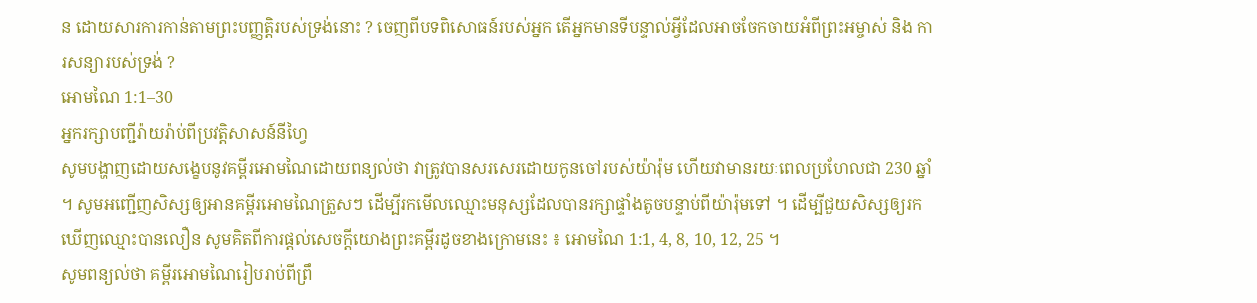ន ដោយសារការកាន់តាមព្រះបញ្ញតិ្តរបស់ទ្រង់នោះ ? ចេញពីបទពិសោធន៍របស់អ្នក តើអ្នកមានទីបន្ទាល់អ្វីដែលអាចចែកចាយអំពីព្រះអម្ចាស់ និង ការសន្យារបស់ទ្រង់ ?
អោមណៃ 1:1–30
អ្នករក្សាបញ្ជីរ៉ាយរ៉ាប់ពីប្រវត្តិសាសន៍នីហ្វៃ
សូមបង្ហាញដោយសង្ខេបនូវគម្ពីរអោមណៃដោយពន្យល់ថា វាត្រូវបានសរសេរដោយកូនចៅរបស់យ៉ារ៉ុម ហើយវាមានរយៈពេលប្រហែលជា 230 ឆ្នាំ ។ សូមអញ្ជើញសិស្សឲ្យអានគម្ពីរអោមណៃត្រួសៗ ដើម្បីរកមើលឈ្មោះមនុស្សដែលបានរក្សាផ្ទាំងតូចបន្ទាប់ពីយ៉ារ៉ុមទៅ ។ ដើម្បីជួយសិស្សឲ្យរកឃើញឈ្មោះបានលឿន សូមគិតពីការផ្ដល់សេចក្ដីយោងព្រះគម្ពីរដូចខាងក្រោមនេះ ៖ អោមណៃ 1:1, 4, 8, 10, 12, 25 ។
សូមពន្យល់ថា គម្ពីរអោមណៃរៀបរាប់ពីព្រឹ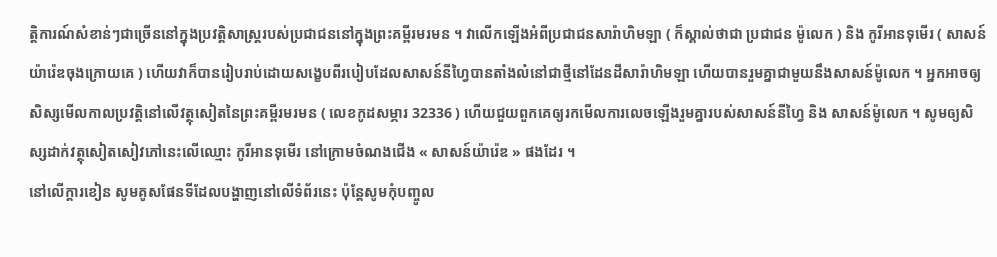ត្តិការណ៍សំខាន់ៗជាច្រើននៅក្នុងប្រវត្តិសាស្ដ្ររបស់ប្រជាជននៅក្នុងព្រះគម្ពីរមរមន ។ វាលើកឡើងអំពីប្រជាជនសារ៉ាហិមឡា ( ក៏ស្គាល់ថាជា ប្រជាជន ម៉ូលេក ) និង កូរីអានទុមើរ ( សាសន៍យ៉ារ៉េឌចុងក្រោយគេ ) ហើយវាក៏បានរៀបរាប់ដោយសង្ខេបពីរបៀបដែលសាសន៍នីហ្វៃបានតាំងលំនៅជាថ្មីនៅដែនដីសារ៉ាហិមឡា ហើយបានរួមគ្នាជាមួយនឹងសាសន៍ម៉ូលេក ។ អ្នកអាចឲ្យសិស្សមើលកាលប្រវត្តិនៅលើវត្ថុសៀតនៃព្រះគម្ពីរមរមន ( លេខកូដសម្ភារ 32336 ) ហើយជួយពួកគេឲ្យរកមើលការលេចឡើងរួមគ្នារបស់សាសន៍នីហ្វៃ និង សាសន៍ម៉ូលេក ។ សូមឲ្យសិស្សដាក់វត្ថុសៀតសៀវភៅនេះលើឈ្មោះ កូរីអានទុមើរ នៅក្រោមចំណងជើង « សាសន៍យ៉ារ៉េឌ » ផងដែរ ។
នៅលើក្ដារខៀន សូមគូសផែនទីដែលបង្ហាញនៅលើទំព័រនេះ ប៉ុន្ដែសូមកុំបញ្ចូល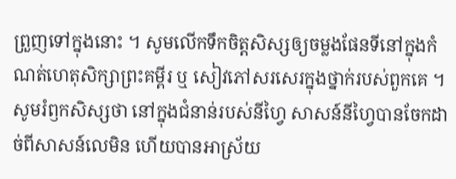ព្រួញទៅក្នុងនោះ ។ សូមលើកទឹកចិត្តសិស្សឲ្យចម្លងផែនទីនៅក្នុងកំណត់ហេតុសិក្សាព្រះគម្ពីរ ឬ សៀវភៅសរសេរក្នុងថ្នាក់របស់ពួកគេ ។
សូមរំឭកសិស្សថា នៅក្នុងជំនាន់របស់នីហ្វៃ សាសន៍នីហ្វៃបានចែកដាច់ពីសាសន៍លេមិន ហើយបានអាស្រ័យ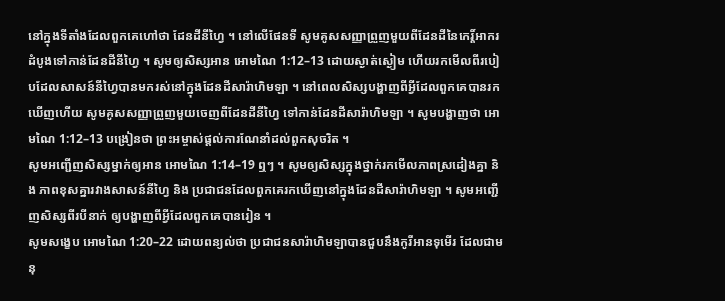នៅក្នុងទីតាំងដែលពួកគេហៅថា ដែនដីនីហ្វៃ ។ នៅលើផែនទី សូមគូសសញ្ញាព្រួញមួយពីដែនដីនៃកេរ្ដិ៍អាករដំបូងទៅកាន់ដែនដីនីហ្វៃ ។ សូមឲ្យសិស្សអាន អោមណៃ 1:12–13 ដោយស្ងាត់ស្ងៀម ហើយរកមើលពីរបៀបដែលសាសន៍នីហ្វៃបានមករស់នៅក្នុងដែនដីសារ៉ាហិមឡា ។ នៅពេលសិស្សបង្ហាញពីអ្វីដែលពួកគេបានរកឃើញហើយ សូមគូសសញ្ញាព្រួញមួយចេញពីដែនដីនីហ្វៃ ទៅកាន់ដែនដីសារ៉ាហិមឡា ។ សូមបង្ហាញថា អោមណៃ 1:12–13 បង្រៀនថា ព្រះអម្ចាស់ផ្ដល់ការណែនាំដល់ពួកសុចរិត ។
សូមអញ្ជើញសិស្សម្នាក់ឲ្យអាន អោមណៃ 1:14–19 ឮៗ ។ សូមឲ្យសិស្សក្នុងថ្នាក់រកមើលភាពស្រដៀងគ្នា និង ភាពខុសគ្នារវាងសាសន៍នីហ្វៃ និង ប្រជាជនដែលពួកគេរកឃើញនៅក្នុងដែនដីសារ៉ាហិមឡា ។ សូមអញ្ជើញសិស្សពីរបីនាក់ ឲ្យបង្ហាញពីអ្វីដែលពួកគេបានរៀន ។
សូមសង្ខេប អោមណៃ 1:20–22 ដោយពន្យល់ថា ប្រជាជនសារ៉ាហិមឡាបានជួបនឹងកូរីអានទុមើរ ដែលជាមនុ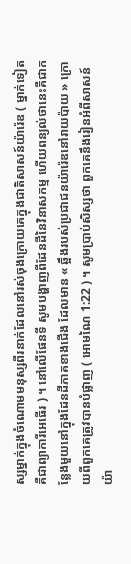ស្សម្នាក់ក្នុងចំណោមមនុស្សពីរនាក់ដែលនៅរស់ចុងក្រោយគេក្នុងជាតិសាសន៍យ៉ារ៉េឌ ( ម្នាក់ទៀត គឺជាព្យាការីអេធើរ ) ។ នៅលើផែនទី សូមបង្ហាញពីដែនដីនៃវិនាសកម្ម ហើយពន្យល់ថានេះគឺជាកន្លែងមួយនៅក្នុងដែនដីភាគខាងជើង ដែលមាន « ឆ្អឹងរបស់ប្រជាជនយ៉ារ៉េឌនៅរាយប៉ាយ » ក្រោយពីពួកគេត្រូវបានបំផ្លាញ ( អោមណៃ 1:22 ) ។ សូមប្រាប់សិស្សថា ពួកគេនឹងរៀនអំពីសាសន៍យ៉ា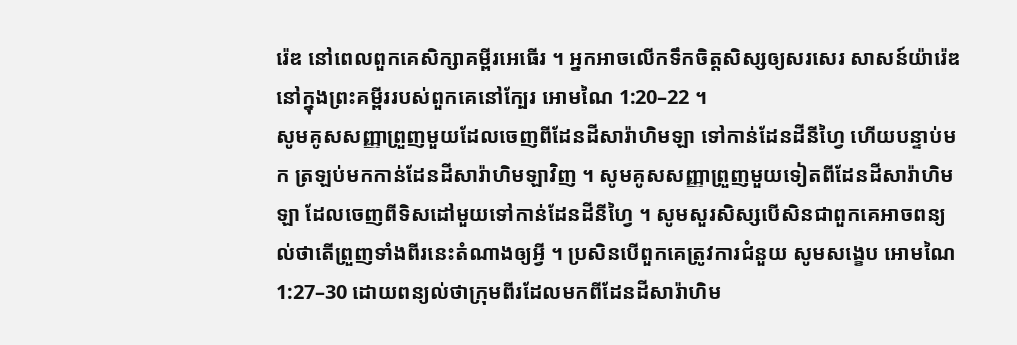រ៉េឌ នៅពេលពួកគេសិក្សាគម្ពីរអេធើរ ។ អ្នកអាចលើកទឹកចិត្តសិស្សឲ្យសរសេរ សាសន៍យ៉ារ៉េឌ នៅក្នុងព្រះគម្ពីររបស់ពួកគេនៅក្បែរ អោមណៃ 1:20–22 ។
សូមគូសសញ្ញាព្រួញមួយដែលចេញពីដែនដីសារ៉ាហិមឡា ទៅកាន់ដែនដីនីហ្វៃ ហើយបន្ទាប់មក ត្រឡប់មកកាន់ដែនដីសារ៉ាហិមឡាវិញ ។ សូមគូសសញ្ញាព្រួញមួយទៀតពីដែនដីសារ៉ាហិមឡា ដែលចេញពីទិសដៅមួយទៅកាន់ដែនដីនីហ្វៃ ។ សូមសួរសិស្សបើសិនជាពួកគេអាចពន្យល់ថាតើព្រួញទាំងពីរនេះតំណាងឲ្យអ្វី ។ ប្រសិនបើពួកគេត្រូវការជំនួយ សូមសង្ខេប អោមណៃ 1:27–30 ដោយពន្យល់ថាក្រុមពីរដែលមកពីដែនដីសារ៉ាហិម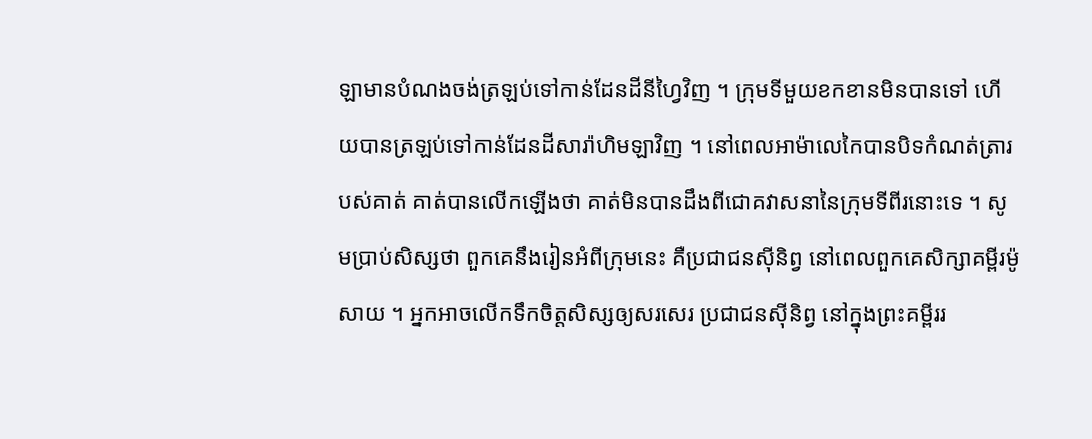ឡាមានបំណងចង់ត្រឡប់ទៅកាន់ដែនដីនីហ្វៃវិញ ។ ក្រុមទីមួយខកខានមិនបានទៅ ហើយបានត្រឡប់ទៅកាន់ដែនដីសារ៉ាហិមឡាវិញ ។ នៅពេលអាម៉ាលេកៃបានបិទកំណត់ត្រារបស់គាត់ គាត់បានលើកឡើងថា គាត់មិនបានដឹងពីជោគវាសនានៃក្រុមទីពីរនោះទេ ។ សូមប្រាប់សិស្សថា ពួកគេនឹងរៀនអំពីក្រុមនេះ គឺប្រជាជនស៊ីនិព្វ នៅពេលពួកគេសិក្សាគម្ពីរម៉ូសាយ ។ អ្នកអាចលើកទឹកចិត្តសិស្សឲ្យសរសេរ ប្រជាជនស៊ីនិព្វ នៅក្នុងព្រះគម្ពីររ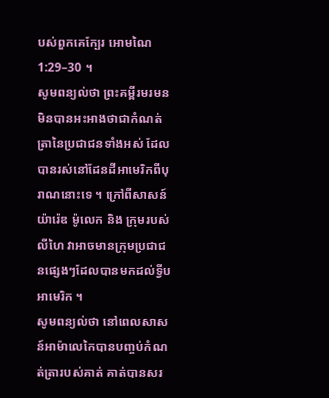បស់ពួកគេក្បែរ អោមណៃ 1:29–30 ។
សូមពន្យល់ថា ព្រះគម្ពីរមរមនមិនបានអះអាងថាជាកំណត់ត្រានៃប្រជាជនទាំងអស់ ដែលបានរស់នៅដែនដីអាមេរិកពីបុរាណនោះទេ ។ ក្រៅពីសាសន៍យ៉ារ៉េឌ ម៉ូលេក និង ក្រុមរបស់លីហៃ វាអាចមានក្រុមប្រជាជនផ្សេងៗដែលបានមកដល់ទ្វីបអាមេរិក ។
សូមពន្យល់ថា នៅពេលសាសន៍អាម៉ាលេកៃបានបញ្ចប់កំណត់ត្រារបស់គាត់ គាត់បានសរ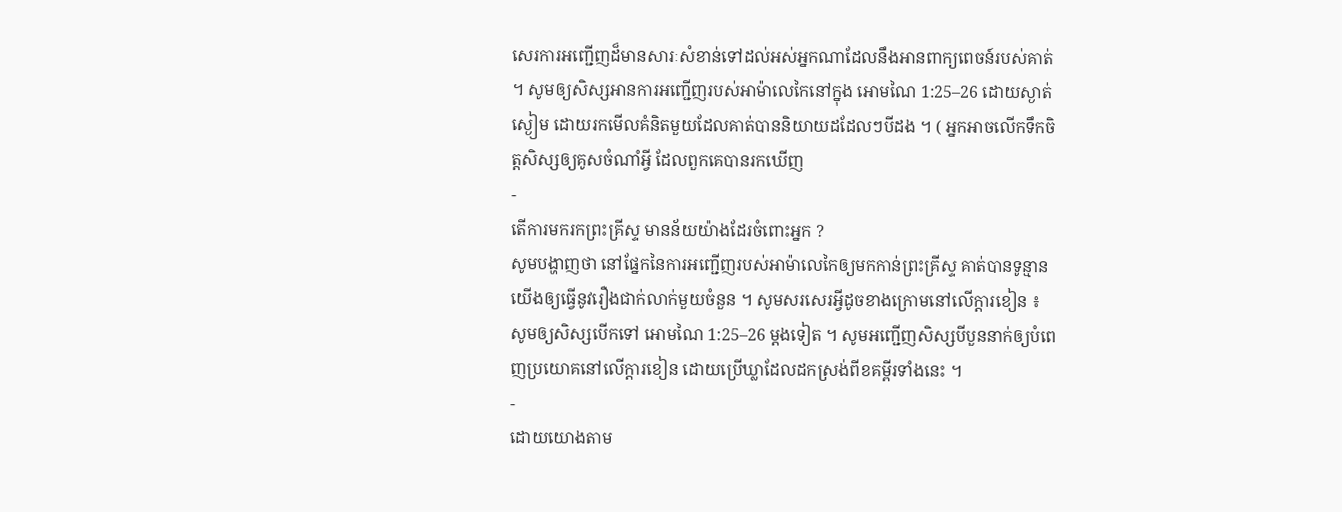សេរការអញ្ជើញដ៏មានសារៈសំខាន់ទៅដល់អស់អ្នកណាដែលនឹងអានពាក្យពេចន៍របស់គាត់ ។ សូមឲ្យសិស្សអានការអញ្ជើញរបស់អាម៉ាលេកៃនៅក្នុង អោមណៃ 1:25–26 ដោយស្ងាត់ស្ងៀម ដោយរកមើលគំនិតមួយដែលគាត់បាននិយាយដដែលៗបីដង ។ ( អ្នកអាចលើកទឹកចិត្តសិស្សឲ្យគូសចំណាំអ្វី ដែលពួកគេបានរកឃើញ
-
តើការមករកព្រះគ្រីស្ទ មានន័យយ៉ាងដែរចំពោះអ្នក ?
សូមបង្ហាញថា នៅផ្នែកនៃការអញ្ជើញរបស់អាម៉ាលេកៃឲ្យមកកាន់ព្រះគ្រីស្ទ គាត់បានទូន្មានយើងឲ្យធ្វើនូវរឿងជាក់លាក់មួយចំនួន ។ សូមសរសេរអ្វីដូចខាងក្រោមនៅលើក្តារខៀន ៖
សូមឲ្យសិស្សបើកទៅ អោមណៃ 1:25–26 ម្ដងទៀត ។ សូមអញ្ជើញសិស្សបីបួននាក់ឲ្យបំពេញប្រយោគនៅលើក្ដារខៀន ដោយប្រើឃ្លាដែលដកស្រង់ពីខគម្ពីរទាំងនេះ ។
-
ដោយយោងតាម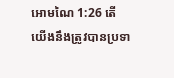អោមណៃ 1:26 តើយើងនឹងត្រូវបានប្រទា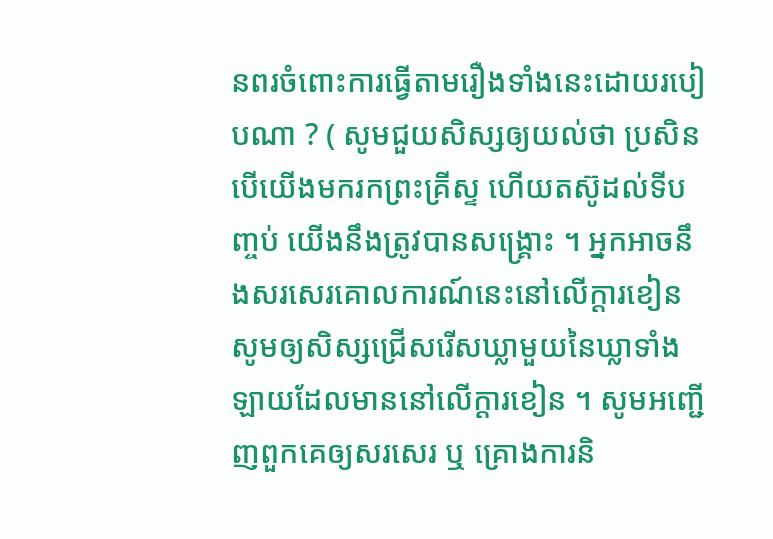នពរចំពោះការធ្វើតាមរឿងទាំងនេះដោយរបៀបណា ? ( សូមជួយសិស្សឲ្យយល់ថា ប្រសិនបើយើងមករកព្រះគ្រីស្ទ ហើយតស៊ូដល់ទីបញ្ចប់ យើងនឹងត្រូវបានសង្គ្រោះ ។ អ្នកអាចនឹងសរសេរគោលការណ៍នេះនៅលើក្ដារខៀន
សូមឲ្យសិស្សជ្រើសរើសឃ្លាមួយនៃឃ្លាទាំងឡាយដែលមាននៅលើក្ដារខៀន ។ សូមអញ្ជើញពួកគេឲ្យសរសេរ ឬ គ្រោងការនិ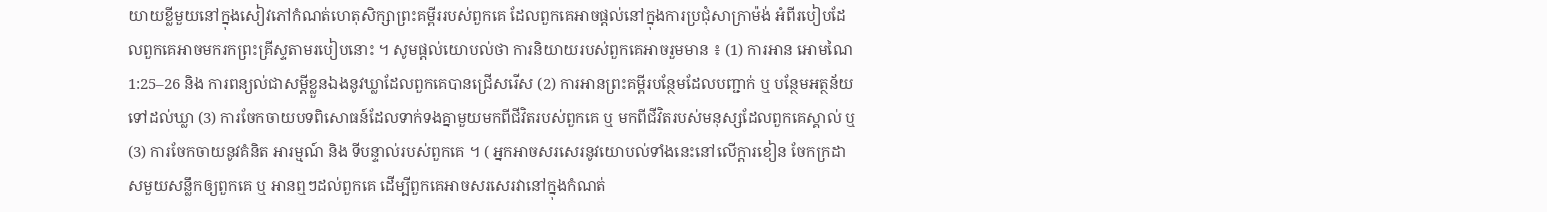យាយខ្លីមួយនៅក្នុងសៀវភៅកំណត់ហេតុសិក្សាព្រះគម្ពីររបស់ពួកគេ ដែលពួកគេអាចផ្ដល់នៅក្នុងការប្រជុំសាក្រាម៉ង់ អំពីរបៀបដែលពួកគេអាចមករកព្រះគ្រីស្ទតាមរបៀបនោះ ។ សូមផ្ដល់យោបល់ថា ការនិយាយរបស់ពួកគេអាចរួមមាន ៖ (1) ការអាន អោមណៃ 1:25–26 និង ការពន្យល់ជាសម្ដីខ្លួនឯងនូវឃ្លាដែលពួកគេបានជ្រើសរើស (2) ការអានព្រះគម្ពីរបន្ថែមដែលបញ្ជាក់ ឬ បន្ថែមអត្ថន័យទៅដល់ឃ្លា (3) ការចែកចាយបទពិសោធន៍ដែលទាក់ទងគ្នាមួយមកពីជីវិតរបស់ពួកគេ ឬ មកពីជីវិតរបស់មនុស្សដែលពួកគេស្គាល់ ឬ (3) ការចែកចាយនូវគំនិត អារម្មណ៍ និង ទីបន្ទាល់របស់ពួកគេ ។ ( អ្នកអាចសរសេរនូវយោបល់ទាំងនេះនៅលើក្ដារខៀន ចែកក្រដាសមួយសន្លឹកឲ្យពួកគេ ឬ អានឮៗដល់ពួកគេ ដើម្បីពួកគេអាចសរសេរវានៅក្នុងកំណត់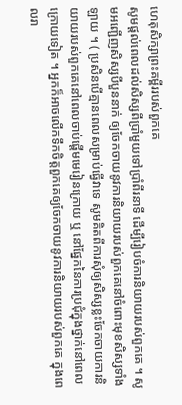ហេតុសិក្សាព្រះគម្ពីររបស់ពួកគេ
សូមផ្ដល់ពេលដល់សិស្សពីប្រាំមួយទៅប្រាំពីរនាទី ដើម្បីរៀបចំការនិយាយរបស់ពួកគេ ។ សូមអញ្ជើញសិស្សបីបួននាក់ ឲ្យចែកចាយនូវការនិយាយរបស់ពួកគេនៅចំពោះមុខសិស្សទាំងឡាយ ។ ( ប្រសិនបើគ្មានពេលសម្រាប់ធ្វើវាទេ សូមគិតពីការសុំឲ្យសិស្សខ្លះចែកចាយការនិយាយរបស់ពួកគេនៅពេលចាប់ផ្ដើមមេរៀនក្រោយ ឬ នៅផ្នែកនៃការប្រជុំក្នុងថ្នាក់នៅពេលក្រោយទៀត ។ អ្នកក៏អាចលើកទឹកចិត្តពួកគេឲ្យចែកចាយនូវការនិយាយរបស់ពួកគេ ក្នុងពេលរា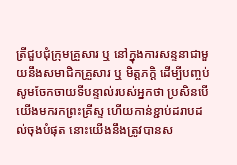ត្រីជួបជុំក្រុមគ្រួសារ ឬ នៅក្នុងការសន្ទនាជាមួយនឹងសមាជិកគ្រួសារ ឬ មិត្តភក្ដិ ដើម្បីបញ្ចប់ សូមចែកចាយទីបន្ទាល់របស់អ្នកថា ប្រសិនបើយើងមករកព្រះគ្រីស្ទ ហើយកាន់ខ្ជាប់ដរាបដល់ចុងបំផុត នោះយើងនឹងត្រូវបានស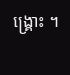ង្គ្រោះ ។